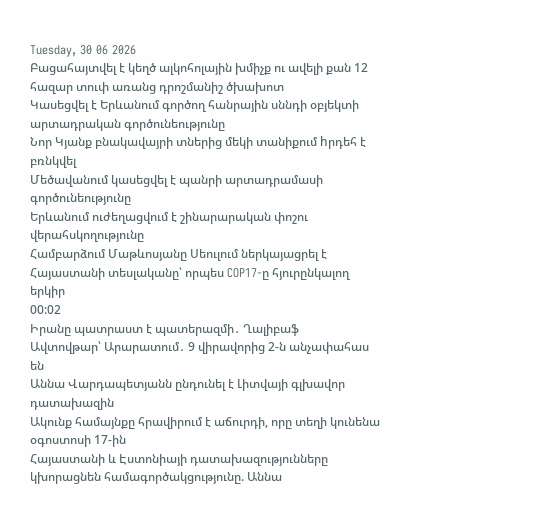Tuesday, 30 06 2026
Բացահայտվել է կեղծ ալկոհոլային խմիչք ու ավելի քան 12 հազար տուփ առանց դրոշմանիշ ծխախոտ
Կասեցվել է Երևանում գործող հանրային սննդի օբյեկտի արտադրական գործունեությունը
Նոր Կյանք բնակավայրի տներից մեկի տանիքում hրդեհ է բռնկվել
Մեծավանում կասեցվել է պանրի արտադրամասի գործունեությունը
Երևանում ուժեղացվում է շինարարական փոշու վերահսկողությունը
Համբարձում Մաթևոսյանը Սեուլում ներկայացրել է Հայաստանի տեսլականը՝ որպես COP17-ը հյուրընկալող երկիր
00:02
Իրանը պատրաստ է պատերազմի․ Ղալիբաֆ
Ավտովթար՝ Արարատում․ 9 վիրավորից 2-ն անչափահաս են
Աննա Վարդապետյանն ընդունել է Լիտվայի գլխավոր դատախազին
Ակունք համայնքը հրավիրում է աճուրդի, որը տեղի կունենա օգոստոսի 17-ին
Հայաստանի և Էստոնիայի դատախազությունները կխորացնեն համագործակցությունը. Աննա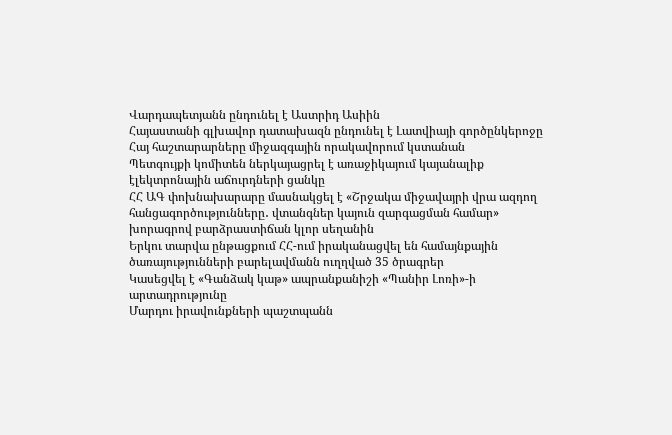Վարդապետյանն ընդունել է Աստրիդ Ասիին
Հայաստանի գլխավոր դատախազն ընդունել է Լատվիայի գործընկերոջը
Հայ հաշտարարները միջազգային որակավորում կստանան
Պետգույքի կոմիտեն ներկայացրել է առաջիկայում կայանալիք էլեկտրոնային աճուրդների ցանկը
ՀՀ ԱԳ փոխնախարարը մասնակցել է «Շրջակա միջավայրի վրա ազդող հանցագործությունները․ վտանգներ կայուն զարգացման համար» խորագրով բարձրաստիճան կլոր սեղանին
Երկու տարվա ընթացքում ՀՀ-ում իրականացվել են համայնքային ծառայությունների բարելավմանն ուղղված 35 ծրագրեր
Կասեցվել է «Գանձակ կաթ» ապրանքանիշի «Պանիր Լոռի»-ի արտադրությունը
Մարդու իրավունքների պաշտպանն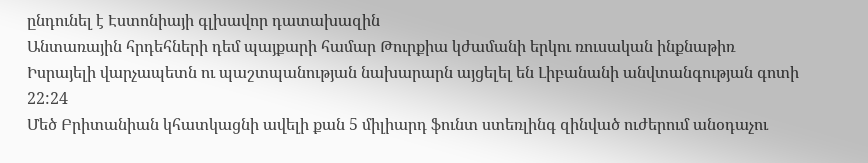ընդունել է Էստոնիայի գլխավոր դատախազին
Անտառային հրդեհների դեմ պայքարի համար Թուրքիա կժամանի երկու ռուսական ինքնաթիռ
Իսրայելի վարչապետն ու պաշտպանության նախարարն այցելել են Լիբանանի անվտանգության գոտի
22:24
Մեծ Բրիտանիան կհատկացնի ավելի քան 5 միլիարդ ֆունտ ստեռլինգ զինված ուժերում անօդաչու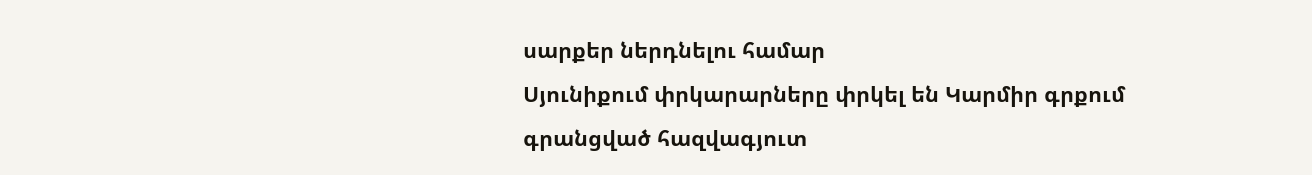սարքեր ներդնելու համար
Սյունիքում փրկարարները փրկել են Կարմիր գրքում գրանցված հազվագյուտ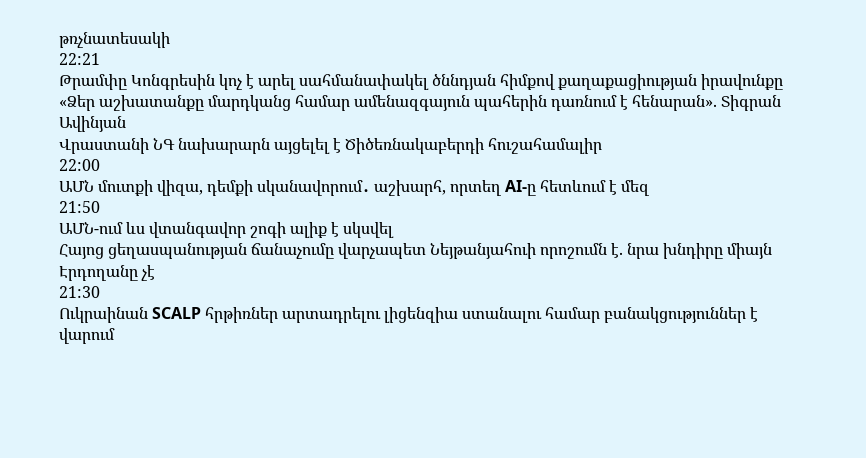թռչնատեսակի
22:21
Թրամփը Կոնգրեսին կոչ է արել սահմանափակել ծննդյան հիմքով քաղաքացիության իրավունքը
«Ձեր աշխատանքը մարդկանց համար ամենազգայուն պահերին դառնում է հենարան». Տիգրան Ավինյան
Վրաստանի ՆԳ նախարարն այցելել է Ծիծեռնակաբերդի հուշահամալիր
22:00
ԱՄՆ մուտքի վիզա, դեմքի սկանավորում․ աշխարհ, որտեղ AI-ը հետևում է մեզ
21:50
ԱՄՆ-ում ևս վտանգավոր շոգի ալիք է սկսվել
Հայոց ցեղասպանության ճանաչումը վարչապետ Նեյթանյահուի որոշումն է. նրա խնդիրը միայն Էրդողանը չէ
21:30
Ուկրաինան SCALP հրթիռներ արտադրելու լիցենզիա ստանալու համար բանակցություններ է վարում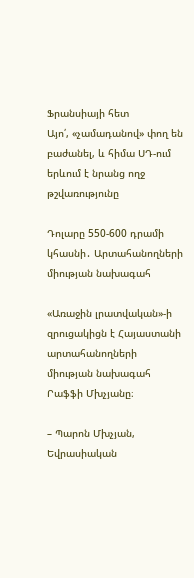Ֆրանսիայի հետ
Այո՛, «չամադանով» փող են բաժանել, և հիմա ՍԴ-ում երևում է նրանց ողջ թշվառությունը

Դոլարը 550-600 դրամի կհասնի․ Արտահանողների միության նախագահ

«Առաջին լրատվական»-ի զրուցակիցն է Հայաստանի արտահանողների միության նախագահ Րաֆֆի Մխչյանը։

– Պարոն Մխչյան, Եվրասիական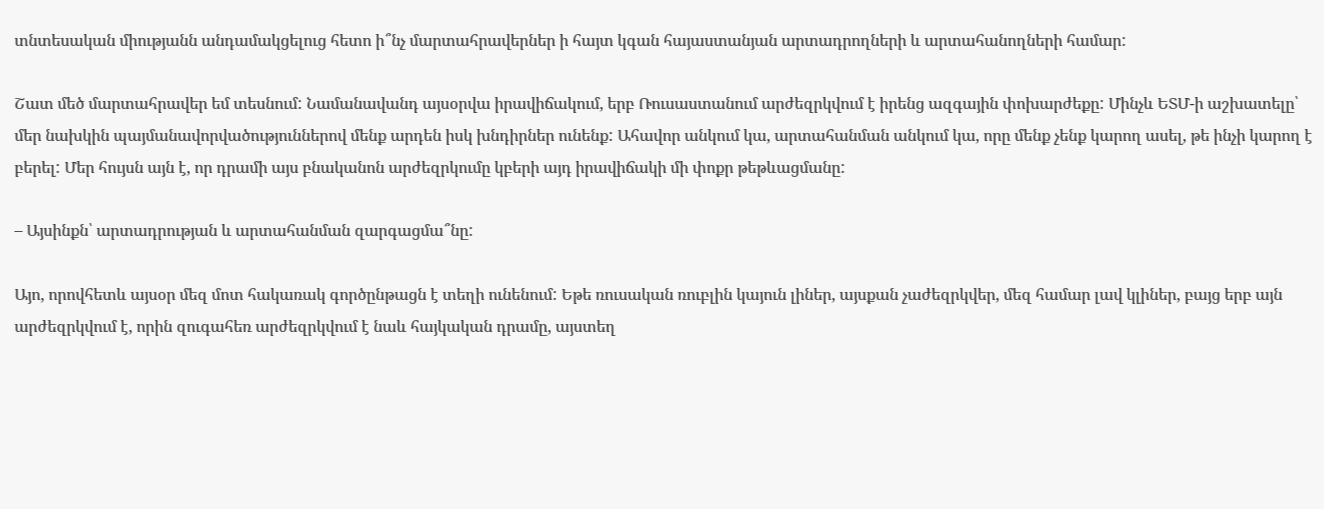տնտեսական միությանն անդամակցելուց հետո ի՞նչ մարտահրավերներ ի հայտ կգան հայաստանյան արտադրողների և արտահանողների համար:

Շատ մեծ մարտահրավեր եմ տեսնում: Նամանավանդ այսօրվա իրավիճակում, երբ Ռուսաստանում արժեզրկվում է իրենց ազգային փոխարժեքը: Մինչև ԵՏՄ-ի աշխատելը՝ մեր նախկին պայմանավորվածություններով մենք արդեն իսկ խնդիրներ ունենք: Ահավոր անկում կա, արտահանման անկում կա, որը մենք չենք կարող ասել, թե ինչի կարող է բերել: Մեր հույսն այն է, որ դրամի այս բնականոն արժեզրկումը կբերի այդ իրավիճակի մի փոքր թեթևացմանը:

– Այսինքն՝ արտադրության և արտահանման զարգացմա՞նը:

Այո, որովհետև այսօր մեզ մոտ հակառակ գործընթացն է տեղի ունենում: Եթե ռուսական ռուբլին կայուն լիներ, այսքան չաժեզրկվեր, մեզ համար լավ կլիներ, բայց երբ այն արժեզրկվում է, որին զուգահեռ արժեզրկվում է նաև հայկական դրամը, այստեղ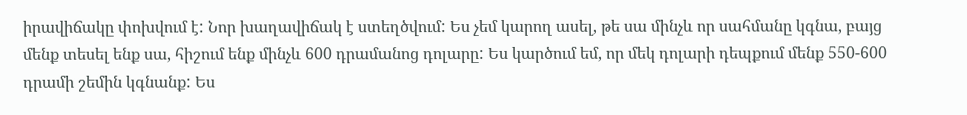իրավիճակը փոխվում է: Նոր խաղավիճակ է ստեղծվում: Ես չեմ կարող ասել, թե սա մինչև որ սահմանը կգնա, բայց մենք տեսել ենք սա, հիշում ենք մինչև 600 դրամանոց դոլարը: Ես կարծում եմ, որ մեկ դոլարի դեպքում մենք 550-600 դրամի շեմին կգնանք: Ես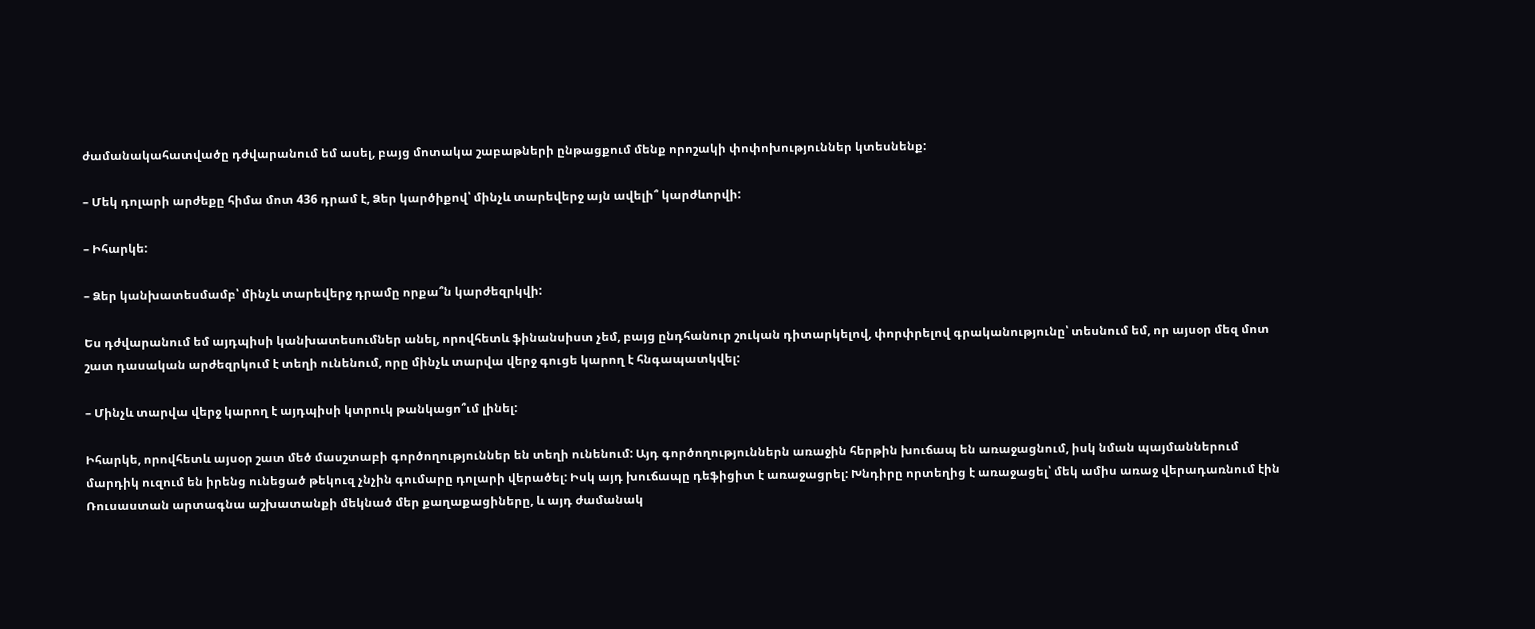ժամանակահատվածը դժվարանում եմ ասել, բայց մոտակա շաբաթների ընթացքում մենք որոշակի փոփոխություններ կտեսնենք:

– Մեկ դոլարի արժեքը հիմա մոտ 436 դրամ է, Ձեր կարծիքով՝ մինչև տարեվերջ այն ավելի՞ կարժևորվի:

– Իհարկե:

– Ձեր կանխատեսմամբ՝ մինչև տարեվերջ դրամը որքա՞ն կարժեզրկվի:

Ես դժվարանում եմ այդպիսի կանխատեսումներ անել, որովհետև ֆինանսիստ չեմ, բայց ընդհանուր շուկան դիտարկելով, փորփրելով գրականությունը՝ տեսնում եմ, որ այսօր մեզ մոտ շատ դասական արժեզրկում է տեղի ունենում, որը մինչև տարվա վերջ գուցե կարող է հնգապատկվել:

– Մինչև տարվա վերջ կարող է այդպիսի կտրուկ թանկացո՞ւմ լինել:

Իհարկե, որովհետև այսօր շատ մեծ մասշտաբի գործողություններ են տեղի ունենում: Այդ գործողություններն առաջին հերթին խուճապ են առաջացնում, իսկ նման պայմաններում մարդիկ ուզում են իրենց ունեցած թեկուզ չնչին գումարը դոլարի վերածել: Իսկ այդ խուճապը դեֆիցիտ է առաջացրել: Խնդիրը որտեղից է առաջացել՝ մեկ ամիս առաջ վերադառնում էին Ռուսաստան արտագնա աշխատանքի մեկնած մեր քաղաքացիները, և այդ ժամանակ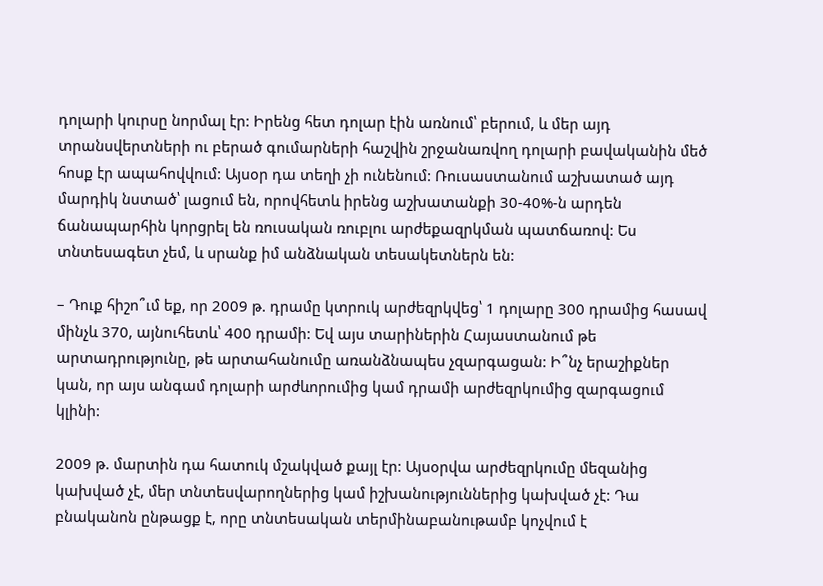դոլարի կուրսը նորմալ էր: Իրենց հետ դոլար էին առնում՝ բերում, և մեր այդ տրանսվերտների ու բերած գումարների հաշվին շրջանառվող դոլարի բավականին մեծ հոսք էր ապահովվում: Այսօր դա տեղի չի ունենում: Ռուսաստանում աշխատած այդ մարդիկ նստած՝ լացում են, որովհետև իրենց աշխատանքի 30-40%-ն արդեն ճանապարհին կորցրել են ռուսական ռուբլու արժեքազրկման պատճառով: Ես տնտեսագետ չեմ, և սրանք իմ անձնական տեսակետներն են:

– Դուք հիշո՞ւմ եք, որ 2009 թ. դրամը կտրուկ արժեզրկվեց՝ 1 դոլարը 300 դրամից հասավ մինչև 370, այնուհետև՝ 400 դրամի: Եվ այս տարիներին Հայաստանում թե արտադրությունը, թե արտահանումը առանձնապես չզարգացան: Ի՞նչ երաշիքներ կան, որ այս անգամ դոլարի արժևորումից կամ դրամի արժեզրկումից զարգացում կլինի:

2009 թ. մարտին դա հատուկ մշակված քայլ էր: Այսօրվա արժեզրկումը մեզանից կախված չէ, մեր տնտեսվարողներից կամ իշխանություններից կախված չէ: Դա բնականոն ընթացք է, որը տնտեսական տերմինաբանութամբ կոչվում է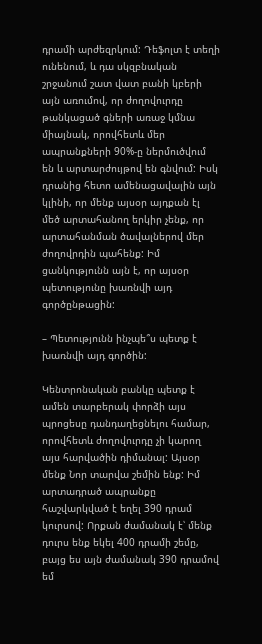դրամի արժեզրկում: Դեֆոլտ է տեղի ունենում, և դա սկզբնական շրջանում շատ վատ բանի կբերի այն առումով, որ ժողովուրդը թանկացած գների առաջ կմնա միայնակ, որովհետև մեր ապրանքների 90%-ը ներմուծվում են և արտարժույթով են գնվում: Իսկ դրանից հետո ամենացավալին այն կլինի, որ մենք այսօր այդքան էլ մեծ արտահանող երկիր չենք, որ արտահանման ծավալներով մեր ժողովրդին պահենք: Իմ ցանկությունն այն է, որ այսօր պետությունը խառնվի այդ գործընթացին:

– Պետությունն ինչպե՞ս պետք է խառնվի այդ գործին:

Կենտրոնական բանկը պետք է ամեն տարբերակ փորձի այս պրոցեսը դանդաղեցնելու համար, որովհետև ժողովուրդը չի կարող այս հարվածին դիմանալ: Այսօր մենք Նոր տարվա շեմին ենք: Իմ արտադրած ապրանքը հաշվարկված է եղել 390 դրամ կուրսով: Որքան ժամանակ է՝ մենք դուրս ենք եկել 400 դրամի շեմը, բայց ես այն ժամանակ 390 դրամով եմ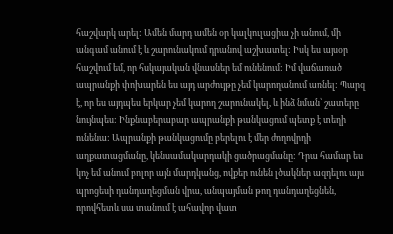հաշվարկ արել: Ամեն մարդ ամեն օր կալկուլացիա չի անում, մի անգամ անում է և շարունակում դրանով աշխատել: Իսկ ես այսօր հաշվում եմ, որ հսկայական վնասներ եմ ունենում: Իմ վաճառած ապրանքի փոխարեն ես այդ արժույթը չեմ կարողանում առնել: Պարզ է, որ ես այդպես երկար չեմ կարող շարունակել, և ինձ նման՝ շատերը նույնպես: Ինքնաբերաբար ապրանքի թանկացում պետք է տեղի ունենա: Ապրանքի թանկացումը բերելու է մեր ժողովրդի աղքատացմանը, կենսամակարդակի ցածրացմանը: Դրա համար ես կոչ եմ անում բոլոր այն մարդկանց, ովքեր ունեն լծակներ ազդելու այս պրոցեսի դանդաղեցման վրա, անպայման թող դանդաղեցնեն, որովհետև սա տանում է ահավոր վատ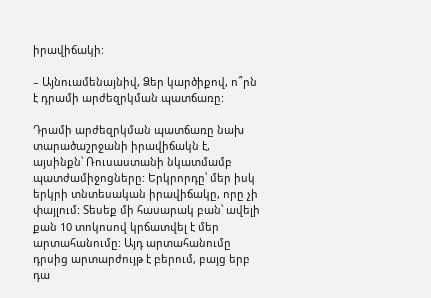իրավիճակի:

– Այնուամենայնիվ, Ձեր կարծիքով, ո՞րն է դրամի արժեզրկման պատճառը:

Դրամի արժեզրկման պատճառը նախ տարածաշրջանի իրավիճակն է, այսինքն՝ Ռուսաստանի նկատմամբ պատժամիջոցները: Երկրորդը՝ մեր իսկ երկրի տնտեսական իրավիճակը, որը չի փայլում: Տեսեք մի հասարակ բան՝ ավելի քան 10 տոկոսով կրճատվել է մեր արտահանումը: Այդ արտահանումը դրսից արտարժույթ է բերում, բայց երբ դա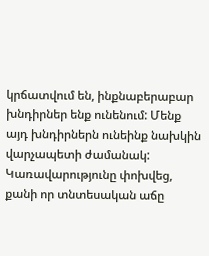կրճատվում են, ինքնաբերաբար խնդիրներ ենք ունենում: Մենք այդ խնդիրներն ունեինք նախկին վարչապետի ժամանակ: Կառավարությունը փոխվեց, քանի որ տնտեսական աճը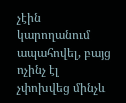չէին կարողանում ապահովել, բայց ոչինչ էլ չփոխվեց մինչև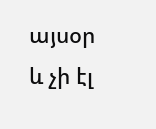այսօր և չի էլ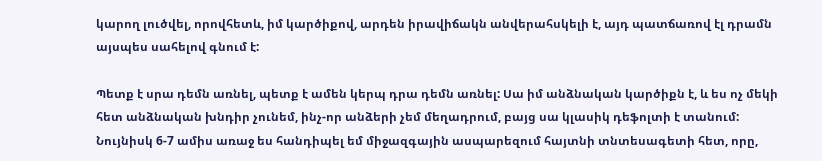կարող լուծվել, որովհետև, իմ կարծիքով, արդեն իրավիճակն անվերահսկելի է, այդ պատճառով էլ դրամն այսպես սահելով գնում է:

Պետք է սրա դեմն առնել, պետք է ամեն կերպ դրա դեմն առնել: Սա իմ անձնական կարծիքն է, և ես ոչ մեկի հետ անձնական խնդիր չունեմ, ինչ-որ անձերի չեմ մեղադրում, բայց սա կլասիկ դեֆոլտի է տանում: Նույնիսկ 6-7 ամիս առաջ ես հանդիպել եմ միջազգային ասպարեզում հայտնի տնտեսագետի հետ, որը,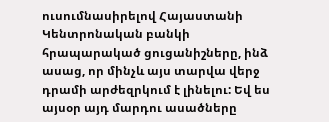ուսումնասիրելով Հայաստանի Կենտրոնական բանկի հրապարակած ցուցանիշները, ինձ ասաց, որ մինչև այս տարվա վերջ դրամի արժեզրկում է լինելու: Եվ ես այսօր այդ մարդու ասածները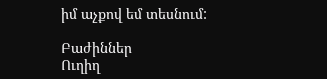իմ աչքով եմ տեսնում:

Բաժիններ
Ուղիղ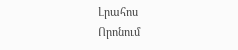Լրահոս
Որոնում